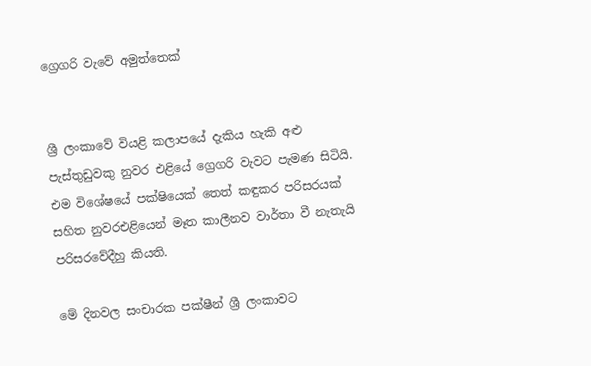ග්‍රෙගරි වැවේ අමුත්තෙක්


ශ්‍රී ලංකාවේ වියළි කලාපයේ දැකිය හැකි අළු පැස්තුඩුවකු නුවර එළියේ ග්‍රෙගරි වැවට පැමණ සිටියි. එම විශේෂයේ පක්ෂියෙක් තෙත් කඳුකර පරිසරයක් සහිත නුවරඑළියෙන් මෑත කාලීනව වාර්තා වී නැතැයි පරිසරවේදීහු කියති.

මේ දිනවල සංචාරක පක්ෂීන් ශ්‍රී ලංකාවට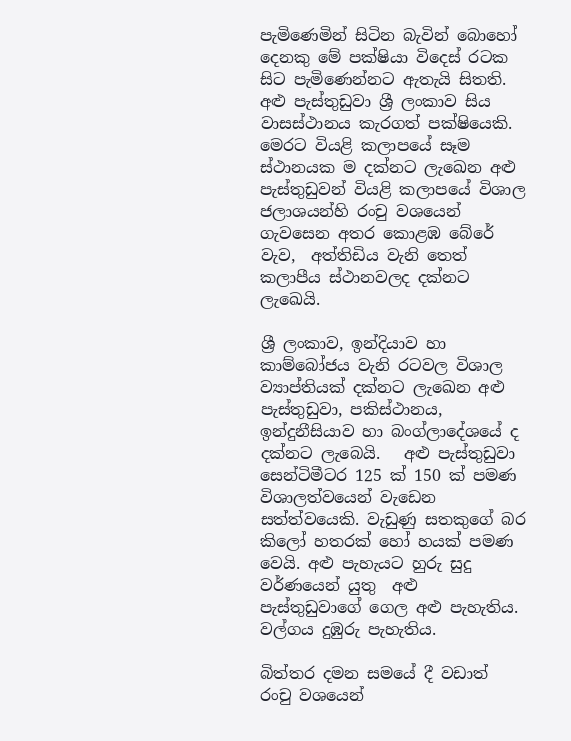පැමිණෙමින් සිටින බැවින් බොහෝ දෙනකු මේ පක්ෂියා විදෙස් රටක සිට පැමිණෙන්නට ඇතැයි සිතති. අළු පැස්තුඩුවා ශ්‍රී ලංකාව සිය වාසස්ථානය කැරගත් පක්ෂියෙකි. මෙරට වියළි කලාපයේ සෑම ස්ථානයක ම දක්නට ලැඛෙන අළු පැස්තුඩුවන් වියළි කලාපයේ විශාල ජලාශයන්හි රංචු වශයෙන් ගැවසෙන අතර කොළඹ බේරේ වැව,  අත්තිඩිය වැනි තෙත් කලාපීය ස්ථානවලද දක්නට ලැඛෙයි.

ශ්‍රී ලංකාව, ඉන්දියාව හා කාම්බෝජය වැනි රටවල විශාල ව්‍යාප්තියක් දක්නට ලැඛෙන අළු පැස්තුඩුවා, පකිස්ථානය, ඉන්දුනීසියාව හා බංග්ලාදේශයේ ද දක්නට ලැබෙයි.   අළු පැස්තුඩුවා සෙන්ටිමීටර 125 ක් 150 ක් පමණ විශාලත්වයෙන් වැඩෙන සත්ත්වයෙකි. වැඩුණු සතකුගේ බර කිලෝ හතරක් හෝ හයක් පමණ වෙයි. අළු පැහැයට හුරු සුදු වර්ණයෙන් යුතු  අළු පැස්තුඩුවාගේ ගෙල අළු පැහැතිය. වල්ගය දුඹුරු පැහැතිය.

බිත්තර දමන සමයේ දී වඩාත් රංචු වශයෙන්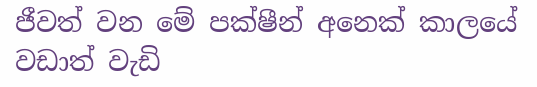ජීවත් වන මේ පක්ෂීන් අනෙක් කාලයේ වඩාත් වැඩි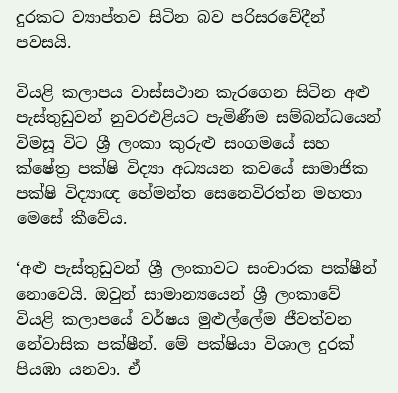දුරකට ව්‍යාප්තව සිටින බව පරිසරවේදීන් පවසයි.

වියළි කලාපය වාස්සථාන කැරගෙන සිටින අළු පැස්තුඩුවන් නුවරඑළියට පැමිණීම සම්බන්ධයෙන් විමසූ විට ශ්‍රී ලංකා කුරුළු සංගමයේ සහ ක්ෂේත්‍ර පක්ෂි විද්‍යා අධ්‍යයන කවයේ සාමාජික පක්ෂි විද්‍යාඥ හේමන්ත සෙනෙවිරත්න මහතා මෙසේ කීවේය.

‘අළු පැස්තුඩුවන් ශ්‍රී ලංකාවට සංචාරක පක්ෂීන් නොවෙයි. ඔවුන් සාමාන්‍යයෙන් ශ්‍රී ලංකාවේ වියළි කලාපයේ වර්ෂය මුළුල්ලේම ජීවත්වන නේවාසික පක්ෂීන්. මේ පක්ෂියා විශාල දුරක් පියඹා යනවා. ඒ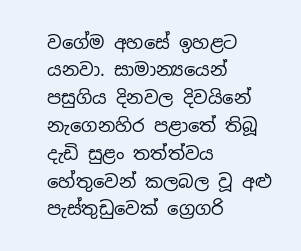වගේම අහසේ ඉහළට යනවා. සාමාන්‍යයෙන් පසුගිය දිනවල දිවයිනේ නැගෙනහිර පළාතේ තිබූ දැඩි සුළං තත්ත්වය හේතුවෙන් කලබල වූ අළු පැස්තුඩුවෙක් ග්‍රෙගරි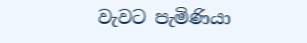වැවට පැමිණියා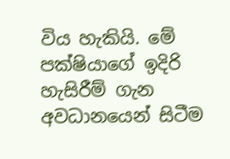විය හැකියි. මේ පක්ෂියාගේ ඉදිරි හැසිරීම් ගැන අවධානයෙන් සිටීම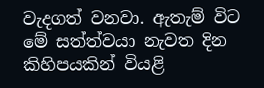වැදගත් වනවා. ඇතැම් විට මේ සත්ත්වයා නැවත දින කිහිපයකින් වියළි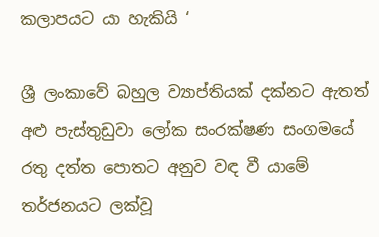කලාපයට යා හැකියි ‘

ශ්‍රී ලංකාවේ බහුල ව්‍යාප්තියක් දක්නට ඇතත් අළු පැස්තුඩුවා ලෝක සංරක්ෂණ සංගමයේ රතු දත්ත පොතට අනුව වඳ වී යාමේ තර්ජනයට ලක්වූ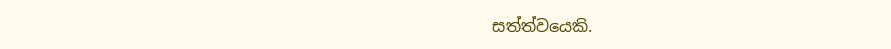සත්ත්වයෙකි.